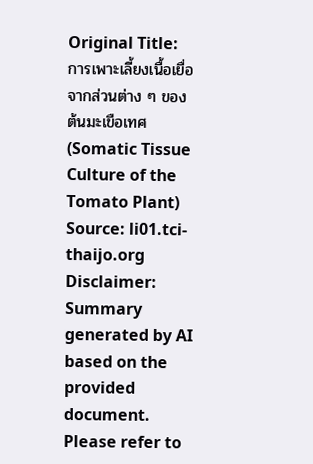Original Title: การเพาะเลี้ยงเนื้อเยื่อจากส่วนต่าง ๆ ของต้นมะเขือเทศ (Somatic Tissue Culture of the Tomato Plant)
Source: li01.tci-thaijo.org
Disclaimer: Summary generated by AI based on the provided document. Please refer to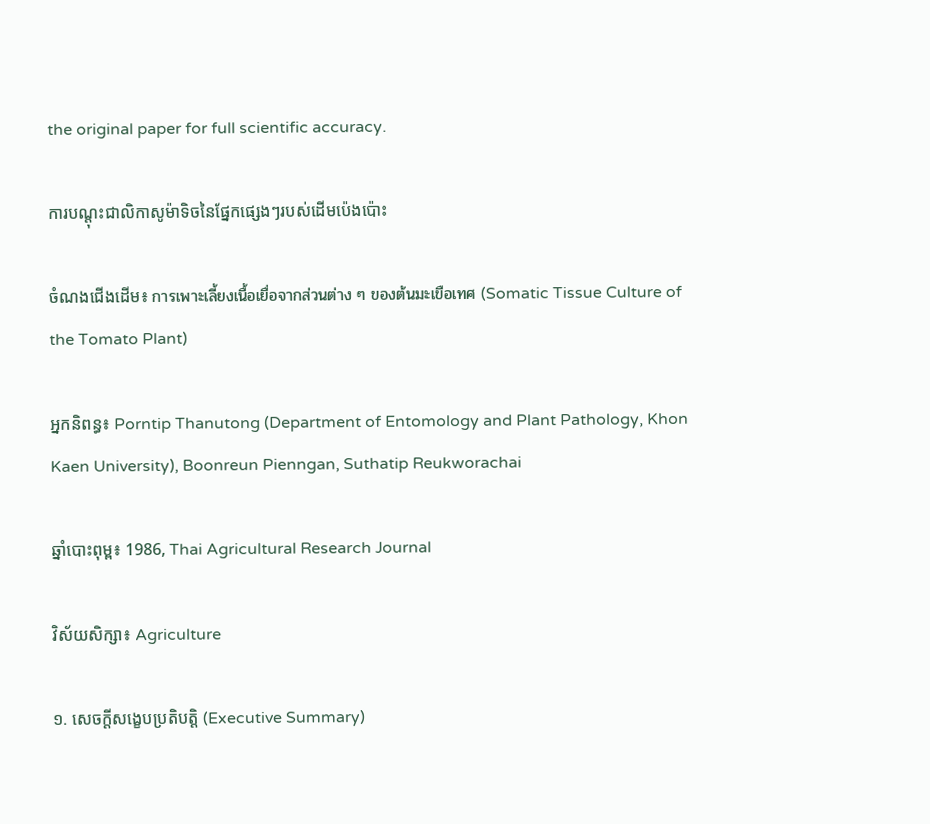the original paper for full scientific accuracy.

ការបណ្តុះជាលិកាសូម៉ាទិចនៃផ្នែកផ្សេងៗរបស់ដើមប៉េងប៉ោះ

ចំណងជើងដើម៖ การเพาะเลี้ยงเนื้อเยื่อจากส่วนต่าง ๆ ของต้นมะเขือเทศ (Somatic Tissue Culture of the Tomato Plant)

អ្នកនិពន្ធ៖ Porntip Thanutong (Department of Entomology and Plant Pathology, Khon Kaen University), Boonreun Pienngan, Suthatip Reukworachai

ឆ្នាំបោះពុម្ព៖ 1986, Thai Agricultural Research Journal

វិស័យសិក្សា៖ Agriculture

១. សេចក្តីសង្ខេបប្រតិបត្តិ (Executive Summary)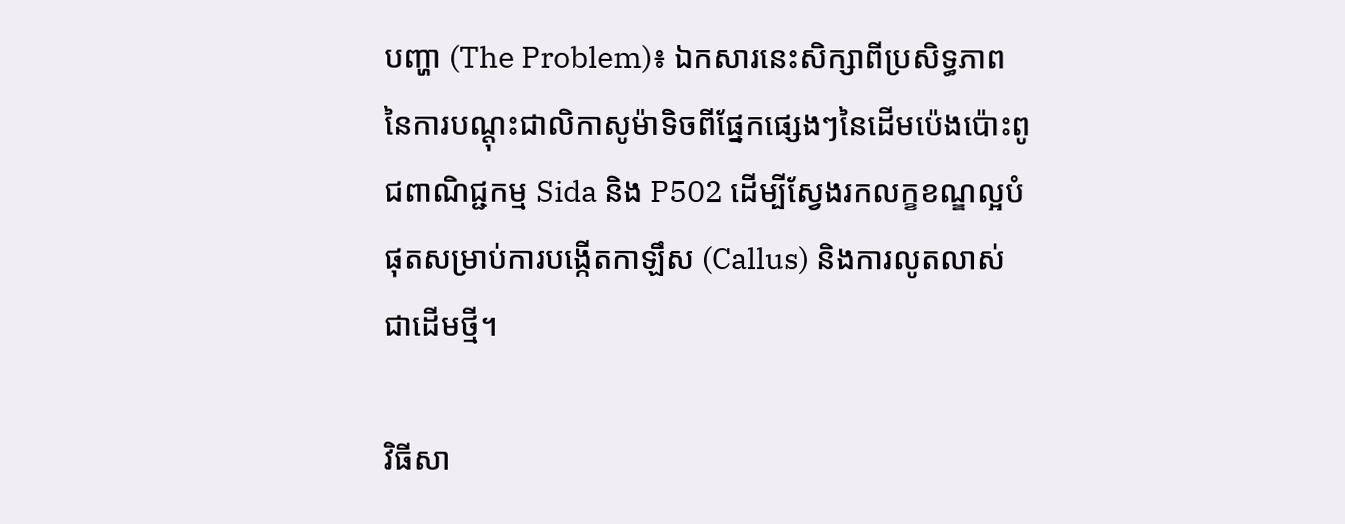បញ្ហា (The Problem)៖ ឯកសារនេះសិក្សាពីប្រសិទ្ធភាពនៃការបណ្តុះជាលិកាសូម៉ាទិចពីផ្នែកផ្សេងៗនៃដើមប៉េងប៉ោះពូជពាណិជ្ជកម្ម Sida និង P502 ដើម្បីស្វែងរកលក្ខខណ្ឌល្អបំផុតសម្រាប់ការបង្កើតកាឡឹស (Callus) និងការលូតលាស់ជាដើមថ្មី។

វិធីសា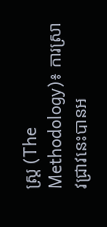ស្ត្រ (The Methodology)៖ ការស្រាវជ្រាវនេះបានអ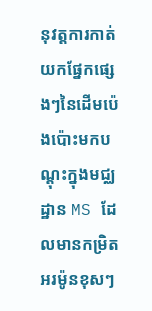នុវត្តការកាត់យកផ្នែកផ្សេងៗនៃដើមប៉េងប៉ោះមកបណ្តុះក្នុងមជ្ឈដ្ឋាន MS ដែលមានកម្រិតអរម៉ូនខុសៗ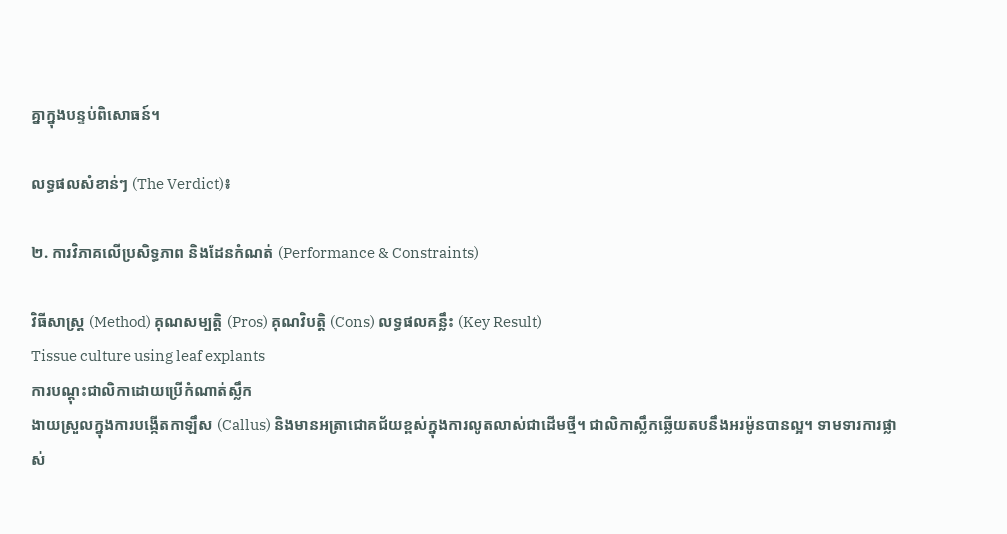គ្នាក្នុងបន្ទប់ពិសោធន៍។

លទ្ធផលសំខាន់ៗ (The Verdict)៖

២. ការវិភាគលើប្រសិទ្ធភាព និងដែនកំណត់ (Performance & Constraints)

វិធីសាស្ត្រ (Method) គុណសម្បត្តិ (Pros) គុណវិបត្តិ (Cons) លទ្ធផលគន្លឹះ (Key Result)
Tissue culture using leaf explants
ការបណ្តុះជាលិកាដោយប្រើកំណាត់ស្លឹក
ងាយស្រួលក្នុងការបង្កើតកាឡឹស (Callus) និងមានអត្រាជោគជ័យខ្ពស់ក្នុងការលូតលាស់ជាដើមថ្មី។ ជាលិកាស្លឹកឆ្លើយតបនឹងអរម៉ូនបានល្អ។ ទាមទារការផ្លាស់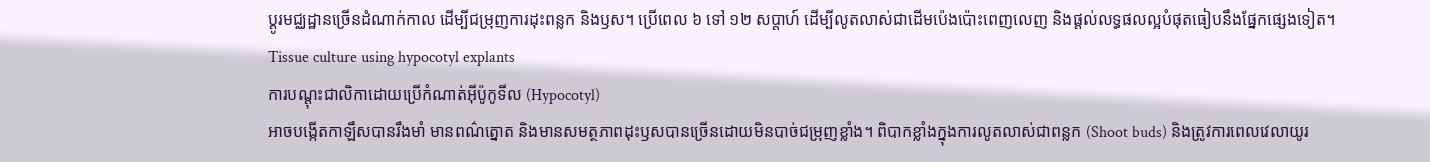ប្តូរមជ្ឈដ្ឋានច្រើនដំណាក់កាល ដើម្បីជម្រុញការដុះពន្លក និងឫស។ ប្រើពេល ៦ ទៅ ១២ សប្តាហ៍ ដើម្បីលូតលាស់ជាដើមប៉េងប៉ោះពេញលេញ និងផ្តល់លទ្ធផលល្អបំផុតធៀបនឹងផ្នែកផ្សេងទៀត។
Tissue culture using hypocotyl explants
ការបណ្តុះជាលិកាដោយប្រើកំណាត់អ៊ីប៉ូកូទីល (Hypocotyl)
អាចបង្កើតកាឡឹសបានរឹងមាំ មានពណ៌ត្នោត និងមានសមត្ថភាពដុះឫសបានច្រើនដោយមិនបាច់ជម្រុញខ្លាំង។ ពិបាកខ្លាំងក្នុងការលូតលាស់ជាពន្លក (Shoot buds) និងត្រូវការពេលវេលាយូរ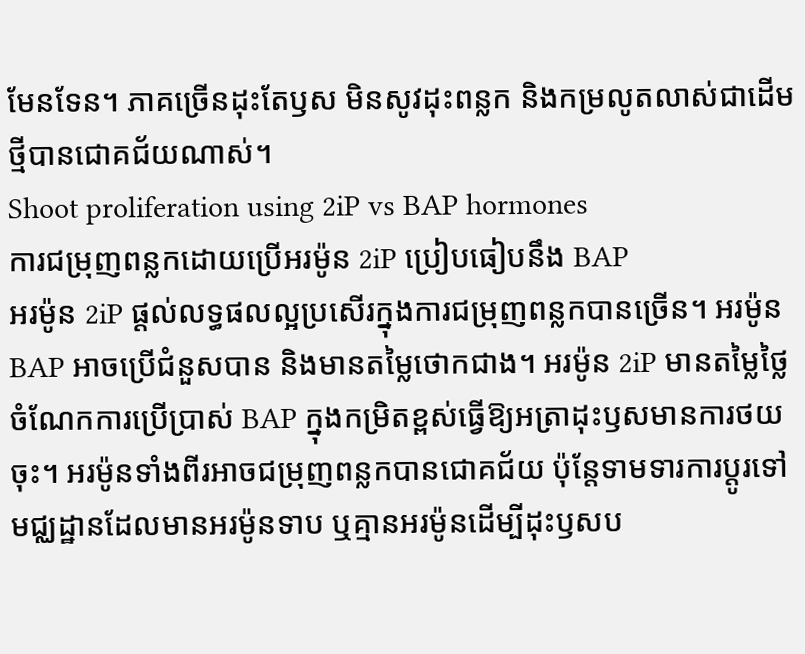មែនទែន។ ភាគច្រើនដុះតែឫស មិនសូវដុះពន្លក និងកម្រលូតលាស់ជាដើមថ្មីបានជោគជ័យណាស់។
Shoot proliferation using 2iP vs BAP hormones
ការជម្រុញពន្លកដោយប្រើអរម៉ូន 2iP ប្រៀបធៀបនឹង BAP
អរម៉ូន 2iP ផ្តល់លទ្ធផលល្អប្រសើរក្នុងការជម្រុញពន្លកបានច្រើន។ អរម៉ូន BAP អាចប្រើជំនួសបាន និងមានតម្លៃថោកជាង។ អរម៉ូន 2iP មានតម្លៃថ្លៃ ចំណែកការប្រើប្រាស់ BAP ក្នុងកម្រិតខ្ពស់ធ្វើឱ្យអត្រាដុះឫសមានការថយចុះ។ អរម៉ូនទាំងពីរអាចជម្រុញពន្លកបានជោគជ័យ ប៉ុន្តែទាមទារការប្តូរទៅមជ្ឈដ្ឋានដែលមានអរម៉ូនទាប ឬគ្មានអរម៉ូនដើម្បីដុះឫសប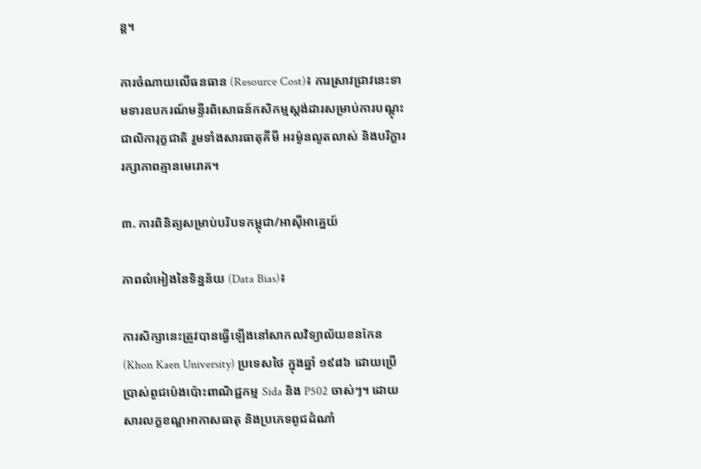ន្ត។

ការចំណាយលើធនធាន (Resource Cost)៖ ការស្រាវជ្រាវនេះទាមទារឧបករណ៍មន្ទីរពិសោធន៍កសិកម្មស្តង់ដារសម្រាប់ការបណ្តុះជាលិការុក្ខជាតិ រួមទាំងសារធាតុគីមី អរម៉ូនលូតលាស់ និងបរិក្ខាររក្សាភាពគ្មានមេរោគ។

៣. ការពិនិត្យសម្រាប់បរិបទកម្ពុជា/អាស៊ីអាគ្នេយ៍

ភាពលំអៀងនៃទិន្នន័យ (Data Bias)៖

ការសិក្សានេះត្រូវបានធ្វើឡើងនៅសាកលវិទ្យាល័យខនកែន (Khon Kaen University) ប្រទេសថៃ ក្នុងឆ្នាំ ១៩៨៦ ដោយប្រើប្រាស់ពូជប៉េងប៉ោះពាណិជ្ជកម្ម Sida និង P502 ចាស់ៗ។ ដោយសារលក្ខខណ្ឌអាកាសធាតុ និងប្រភេទពូជដំណាំ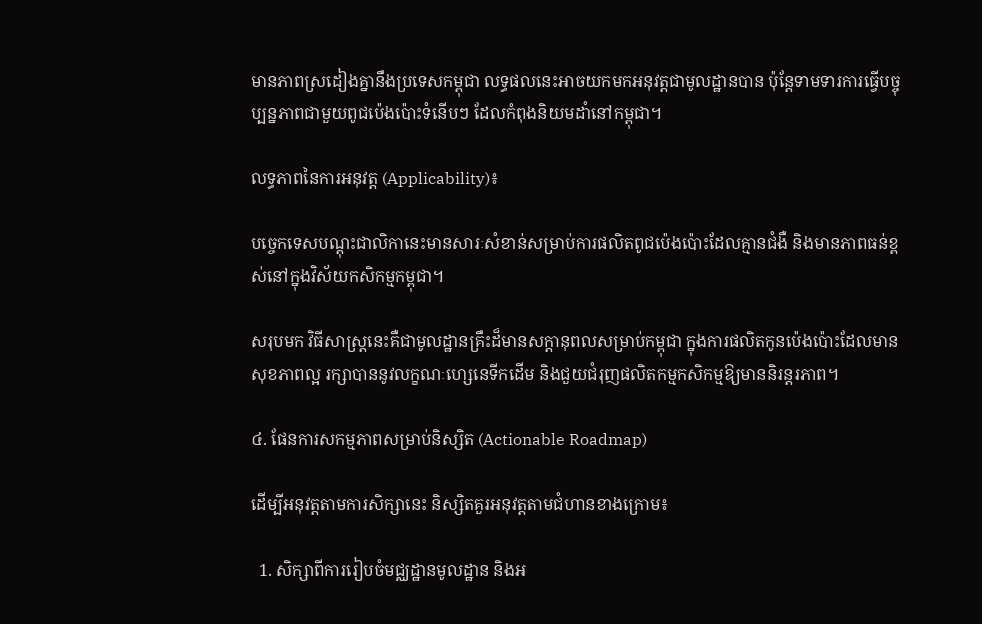មានភាពស្រដៀងគ្នានឹងប្រទេសកម្ពុជា លទ្ធផលនេះអាចយកមកអនុវត្តជាមូលដ្ឋានបាន ប៉ុន្តែទាមទារការធ្វើបច្ចុប្បន្នភាពជាមួយពូជប៉េងប៉ោះទំនើបៗ ដែលកំពុងនិយមដាំនៅកម្ពុជា។

លទ្ធភាពនៃការអនុវត្ត (Applicability)៖

បច្ចេកទេសបណ្តុះជាលិកានេះមានសារៈសំខាន់សម្រាប់ការផលិតពូជប៉េងប៉ោះដែលគ្មានជំងឺ និងមានភាពធន់ខ្ពស់នៅក្នុងវិស័យកសិកម្មកម្ពុជា។

សរុបមក វិធីសាស្ត្រនេះគឺជាមូលដ្ឋានគ្រឹះដ៏មានសក្តានុពលសម្រាប់កម្ពុជា ក្នុងការផលិតកូនប៉េងប៉ោះដែលមានសុខភាពល្អ រក្សាបាននូវលក្ខណៈហ្សេនេទីកដើម និងជួយជំរុញផលិតកម្មកសិកម្មឱ្យមាននិរន្តរភាព។

៤. ផែនការសកម្មភាពសម្រាប់និស្សិត (Actionable Roadmap)

ដើម្បីអនុវត្តតាមការសិក្សានេះ និស្សិតគួរអនុវត្តតាមជំហានខាងក្រោម៖

  1. សិក្សាពីការរៀបចំមជ្ឈដ្ឋានមូលដ្ឋាន និងអ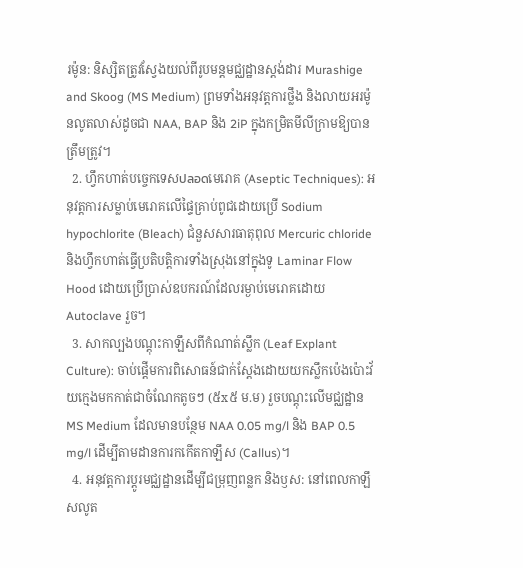រម៉ូន: និស្សិតត្រូវស្វែងយល់ពីរូបមន្តមជ្ឈដ្ឋានស្តង់ដារ Murashige and Skoog (MS Medium) ព្រមទាំងអនុវត្តការថ្លឹង និងលាយអរម៉ូនលូតលាស់ដូចជា NAA, BAP និង 2iP ក្នុងកម្រិតមីលីក្រាមឱ្យបានត្រឹមត្រូវ។
  2. ហ្វឹកហាត់បច្ចេកទេសปลอดមេរោគ (Aseptic Techniques): អនុវត្តការសម្លាប់មេរោគលើផ្ទៃគ្រាប់ពូជដោយប្រើ Sodium hypochlorite (Bleach) ជំនួសសារធាតុពុល Mercuric chloride និងហ្វឹកហាត់ធ្វើប្រតិបត្តិការទាំងស្រុងនៅក្នុងទូ Laminar Flow Hood ដោយប្រើប្រាស់ឧបករណ៍ដែលរម្ងាប់មេរោគដោយ Autoclave រួច។
  3. សាកល្បងបណ្តុះកាឡឹសពីកំណាត់ស្លឹក (Leaf Explant Culture): ចាប់ផ្តើមការពិសោធន៍ជាក់ស្តែងដោយយកស្លឹកប៉េងប៉ោះវ័យក្មេងមកកាត់ជាចំណែកតូចៗ (៥x៥ ម.ម) រួចបណ្តុះលើមជ្ឈដ្ឋាន MS Medium ដែលមានបន្ថែម NAA 0.05 mg/l និង BAP 0.5 mg/l ដើម្បីតាមដានការកកើតកាឡឹស (Callus)។
  4. អនុវត្តការប្តូរមជ្ឈដ្ឋានដើម្បីជម្រុញពន្លក និងឫស: នៅពេលកាឡឹសលូត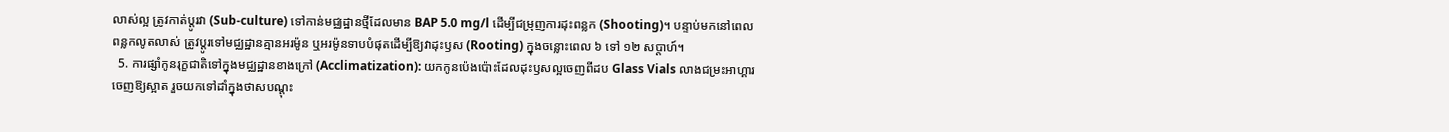លាស់ល្អ ត្រូវកាត់ប្តូរវា (Sub-culture) ទៅកាន់មជ្ឈដ្ឋានថ្មីដែលមាន BAP 5.0 mg/l ដើម្បីជម្រុញការដុះពន្លក (Shooting)។ បន្ទាប់មកនៅពេលពន្លកលូតលាស់ ត្រូវប្តូរទៅមជ្ឈដ្ឋានគ្មានអរម៉ូន ឬអរម៉ូនទាបបំផុតដើម្បីឱ្យវាដុះឫស (Rooting) ក្នុងចន្លោះពេល ៦ ទៅ ១២ សប្តាហ៍។
  5. ការផ្សាំកូនរុក្ខជាតិទៅក្នុងមជ្ឈដ្ឋានខាងក្រៅ (Acclimatization): យកកូនប៉េងប៉ោះដែលដុះឫសល្អចេញពីដប Glass Vials លាងជម្រះអាហ្គារចេញឱ្យស្អាត រួចយកទៅដាំក្នុងថាសបណ្តុះ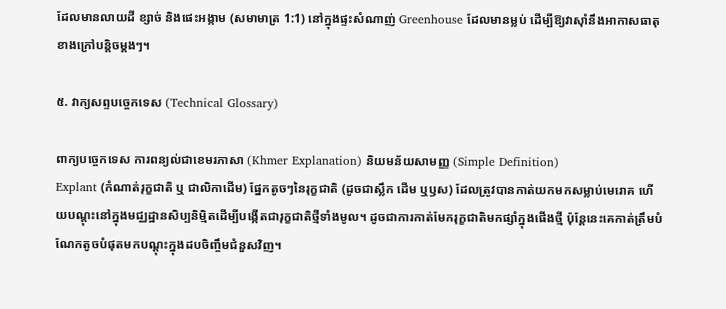ដែលមានលាយដី ខ្សាច់ និងផេះអង្កាម (សមាមាត្រ 1:1) នៅក្នុងផ្ទះសំណាញ់ Greenhouse ដែលមានម្លប់ ដើម្បីឱ្យវាស៊ាំនឹងអាកាសធាតុខាងក្រៅបន្តិចម្តងៗ។

៥. វាក្យសព្ទបច្ចេកទេស (Technical Glossary)

ពាក្យបច្ចេកទេស ការពន្យល់ជាខេមរភាសា (Khmer Explanation) និយមន័យសាមញ្ញ (Simple Definition)
Explant (កំណាត់រុក្ខជាតិ ឬ ជាលិកាដើម) ផ្នែកតូចៗនៃរុក្ខជាតិ (ដូចជាស្លឹក ដើម ឬឫស) ដែលត្រូវបានកាត់យកមកសម្លាប់មេរោគ ហើយបណ្តុះនៅក្នុងមជ្ឈដ្ឋានសិប្បនិម្មិតដើម្បីបង្កើតជារុក្ខជាតិថ្មីទាំងមូល។ ដូចជាការកាត់មែករុក្ខជាតិមកផ្សាំក្នុងផើងថ្មី ប៉ុន្តែនេះគេកាត់ត្រឹមបំណែកតូចបំផុតមកបណ្តុះក្នុងដបចិញ្ចឹមជំនួសវិញ។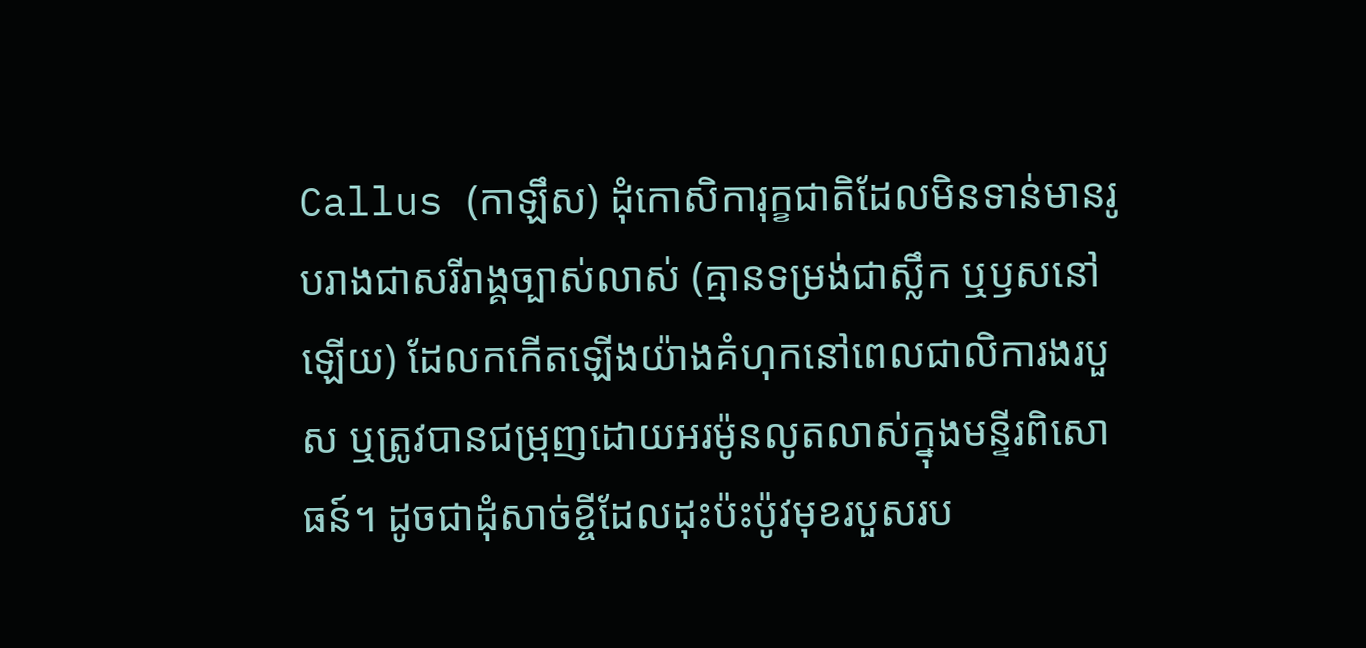Callus (កាឡឹស) ដុំកោសិការុក្ខជាតិដែលមិនទាន់មានរូបរាងជាសរីរាង្គច្បាស់លាស់ (គ្មានទម្រង់ជាស្លឹក ឬឫសនៅឡើយ) ដែលកកើតឡើងយ៉ាងគំហុកនៅពេលជាលិការងរបួស ឬត្រូវបានជម្រុញដោយអរម៉ូនលូតលាស់ក្នុងមន្ទីរពិសោធន៍។ ដូចជាដុំសាច់ខ្ចីដែលដុះប៉ះប៉ូវមុខរបួសរប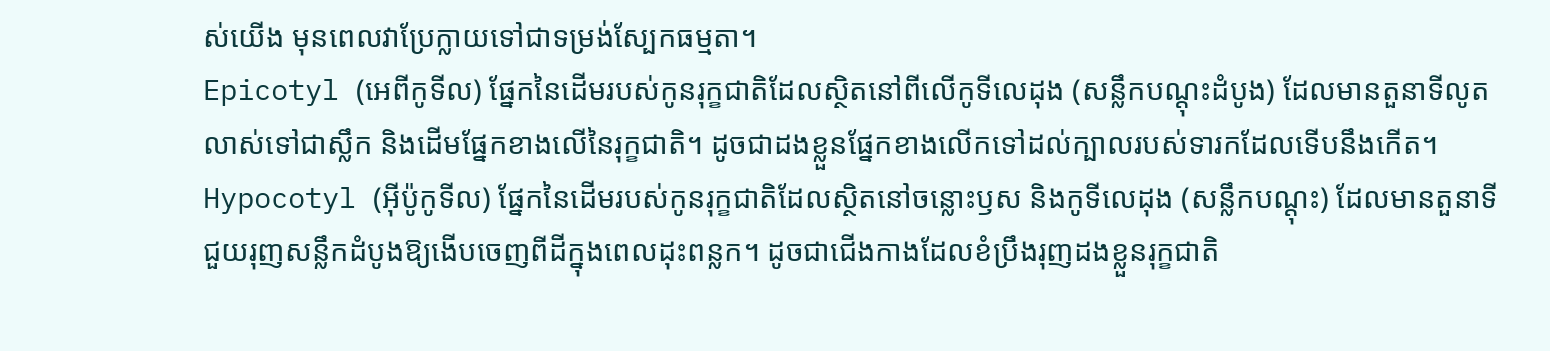ស់យើង មុនពេលវាប្រែក្លាយទៅជាទម្រង់ស្បែកធម្មតា។
Epicotyl (អេពីកូទីល) ផ្នែកនៃដើមរបស់កូនរុក្ខជាតិដែលស្ថិតនៅពីលើកូទីលេដុង (សន្លឹកបណ្តុះដំបូង) ដែលមានតួនាទីលូតលាស់ទៅជាស្លឹក និងដើមផ្នែកខាងលើនៃរុក្ខជាតិ។ ដូចជាដងខ្លួនផ្នែកខាងលើកទៅដល់ក្បាលរបស់ទារកដែលទើបនឹងកើត។
Hypocotyl (អ៊ីប៉ូកូទីល) ផ្នែកនៃដើមរបស់កូនរុក្ខជាតិដែលស្ថិតនៅចន្លោះឫស និងកូទីលេដុង (សន្លឹកបណ្តុះ) ដែលមានតួនាទីជួយរុញសន្លឹកដំបូងឱ្យងើបចេញពីដីក្នុងពេលដុះពន្លក។ ដូចជាជើងកាងដែលខំប្រឹងរុញដងខ្លួនរុក្ខជាតិ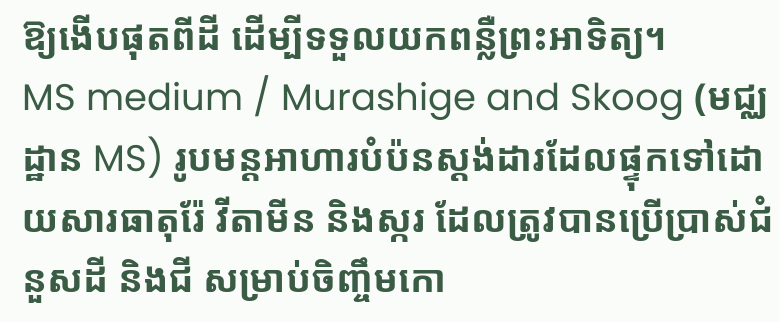ឱ្យងើបផុតពីដី ដើម្បីទទួលយកពន្លឺព្រះអាទិត្យ។
MS medium / Murashige and Skoog (មជ្ឈដ្ឋាន MS) រូបមន្តអាហារបំប៉នស្តង់ដារដែលផ្ទុកទៅដោយសារធាតុរ៉ែ វីតាមីន និងស្ករ ដែលត្រូវបានប្រើប្រាស់ជំនួសដី និងជី សម្រាប់ចិញ្ចឹមកោ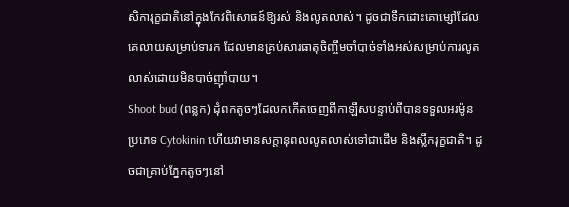សិការុក្ខជាតិនៅក្នុងកែវពិសោធន៍ឱ្យរស់ និងលូតលាស់។ ដូចជាទឹកដោះគោម្សៅដែលគេលាយសម្រាប់ទារក ដែលមានគ្រប់សារធាតុចិញ្ចឹមចាំបាច់ទាំងអស់សម្រាប់ការលូតលាស់ដោយមិនបាច់ញ៉ាំបាយ។
Shoot bud (ពន្លក) ដុំពកតូចៗដែលកកើតចេញពីកាឡឹសបន្ទាប់ពីបានទទួលអរម៉ូនប្រភេទ Cytokinin ហើយវាមានសក្តានុពលលូតលាស់ទៅជាដើម និងស្លឹករុក្ខជាតិ។ ដូចជាគ្រាប់ភ្នែកតូចៗនៅ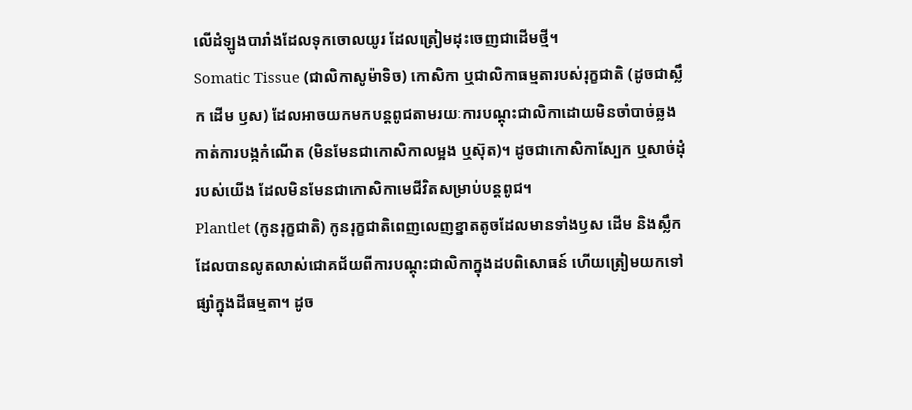លើដំឡូងបារាំងដែលទុកចោលយូរ ដែលត្រៀមដុះចេញជាដើមថ្មី។
Somatic Tissue (ជាលិកាសូម៉ាទិច) កោសិកា ឬជាលិកាធម្មតារបស់រុក្ខជាតិ (ដូចជាស្លឹក ដើម ឫស) ដែលអាចយកមកបន្តពូជតាមរយៈការបណ្តុះជាលិកាដោយមិនចាំបាច់ឆ្លងកាត់ការបង្កកំណើត (មិនមែនជាកោសិកាលម្អង ឬស៊ុត)។ ដូចជាកោសិកាស្បែក ឬសាច់ដុំរបស់យើង ដែលមិនមែនជាកោសិកាមេជីវិតសម្រាប់បន្តពូជ។
Plantlet (កូនរុក្ខជាតិ) កូនរុក្ខជាតិពេញលេញខ្នាតតូចដែលមានទាំងឫស ដើម និងស្លឹក ដែលបានលូតលាស់ជោគជ័យពីការបណ្តុះជាលិកាក្នុងដបពិសោធន៍ ហើយត្រៀមយកទៅផ្សាំក្នុងដីធម្មតា។ ដូច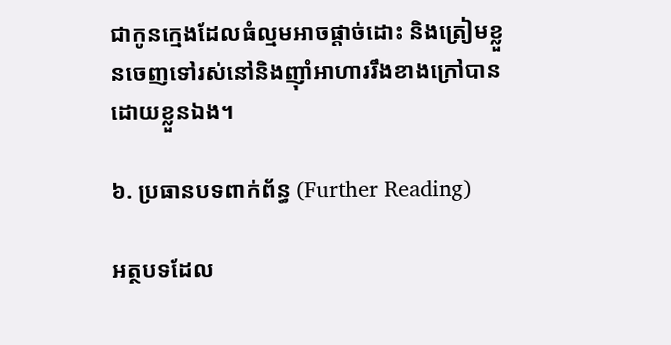ជាកូនក្មេងដែលធំល្មមអាចផ្តាច់ដោះ និងត្រៀមខ្លួនចេញទៅរស់នៅនិងញ៉ាំអាហាររឹងខាងក្រៅបានដោយខ្លួនឯង។

៦. ប្រធានបទពាក់ព័ន្ធ (Further Reading)

អត្ថបទដែល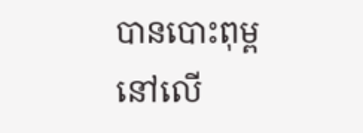បានបោះពុម្ពនៅលើ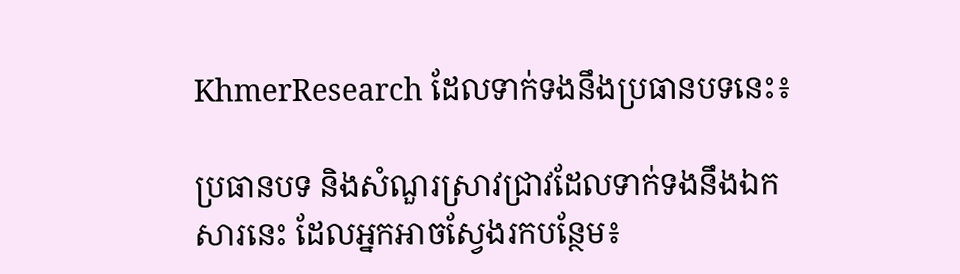KhmerResearch ដែលទាក់ទងនឹងប្រធានបទនេះ៖

ប្រធានបទ និងសំណួរស្រាវជ្រាវដែលទាក់ទងនឹងឯកសារនេះ ដែលអ្នកអាចស្វែងរកបន្ថែម៖